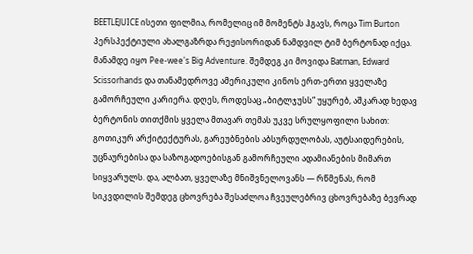BEETLEJUICE ისეთი ფილმია, რომელიც იმ მომენტს ჰგავს, როცა Tim Burton პერსპექტიული ახალგაზრდა რეჟისორიდან ნამდვილ ტიმ ბერტონად იქცა. მანამდე იყო Pee-wee's Big Adventure. შემდეგ კი მოვიდა Batman, Edward Scissorhands და თანამედროვე ამერიკული კინოს ერთ-ერთი ყველაზე გამორჩეული კარიერა. დღეს, როდესაც „ბიტლჯუსს“ უყურებ, აშკარად ხედავ ბერტონის თითქმის ყველა მთავარ თემას უკვე სრულყოფილი სახით: გოთიკურ არქიტექტურას, გარეუბნების აბსურდულობას, აუტსაიდერების, უცნაურებისა და საზოგადოებისგან გამორჩეული ადამიანების მიმართ სიყვარულს. და, ალბათ, ყველაზე მნიშვნელოვანს — რწმენას, რომ სიკვდილის შემდეგ ცხოვრება შესაძლოა ჩვეულებრივ ცხოვრებაზე ბევრად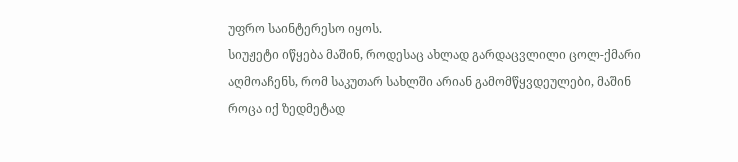უფრო საინტერესო იყოს.
სიუჟეტი იწყება მაშინ, როდესაც ახლად გარდაცვლილი ცოლ-ქმარი აღმოაჩენს, რომ საკუთარ სახლში არიან გამომწყვდეულები, მაშინ როცა იქ ზედმეტად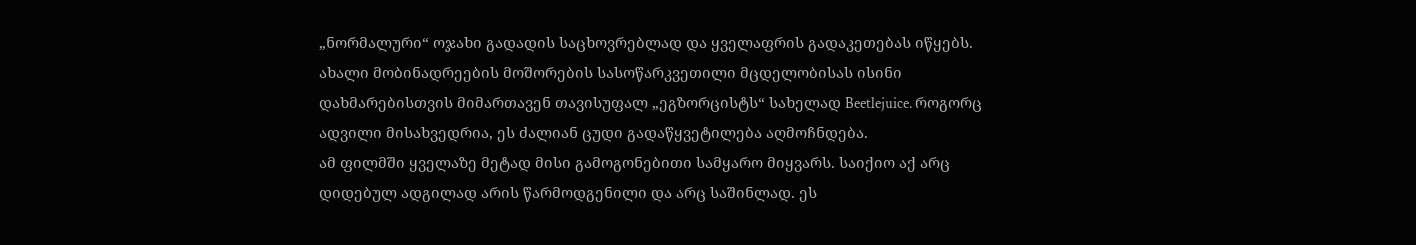„ნორმალური“ ოჯახი გადადის საცხოვრებლად და ყველაფრის გადაკეთებას იწყებს. ახალი მობინადრეების მოშორების სასოწარკვეთილი მცდელობისას ისინი დახმარებისთვის მიმართავენ თავისუფალ „ეგზორცისტს“ სახელად Beetlejuice. როგორც ადვილი მისახვედრია, ეს ძალიან ცუდი გადაწყვეტილება აღმოჩნდება.
ამ ფილმში ყველაზე მეტად მისი გამოგონებითი სამყარო მიყვარს. საიქიო აქ არც დიდებულ ადგილად არის წარმოდგენილი და არც საშინლად. ეს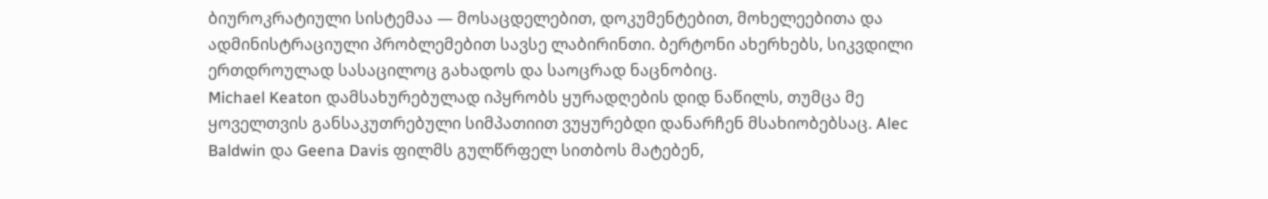ბიუროკრატიული სისტემაა — მოსაცდელებით, დოკუმენტებით, მოხელეებითა და ადმინისტრაციული პრობლემებით სავსე ლაბირინთი. ბერტონი ახერხებს, სიკვდილი ერთდროულად სასაცილოც გახადოს და საოცრად ნაცნობიც.
Michael Keaton დამსახურებულად იპყრობს ყურადღების დიდ ნაწილს, თუმცა მე ყოველთვის განსაკუთრებული სიმპათიით ვუყურებდი დანარჩენ მსახიობებსაც. Alec Baldwin და Geena Davis ფილმს გულწრფელ სითბოს მატებენ,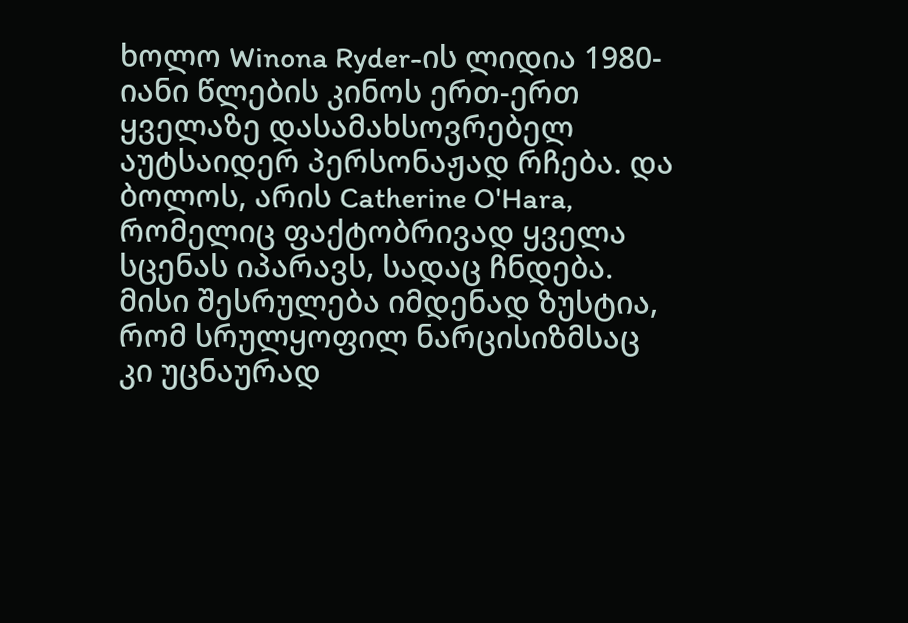ხოლო Winona Ryder-ის ლიდია 1980-იანი წლების კინოს ერთ-ერთ ყველაზე დასამახსოვრებელ აუტსაიდერ პერსონაჟად რჩება. და ბოლოს, არის Catherine O'Hara, რომელიც ფაქტობრივად ყველა სცენას იპარავს, სადაც ჩნდება. მისი შესრულება იმდენად ზუსტია, რომ სრულყოფილ ნარცისიზმსაც კი უცნაურად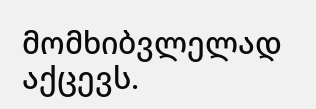მომხიბვლელად აქცევს.